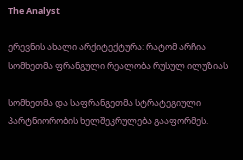The Analyst

ერევნის ახალი არქიტექტურა: რატომ არჩია სომხეთმა ფრანგული რეალობა რუსულ ილუზიას

სომხეთმა და საფრანგეთმა სტრატეგიული პარტნიორობის ხელშეკრულება გააფორმეს.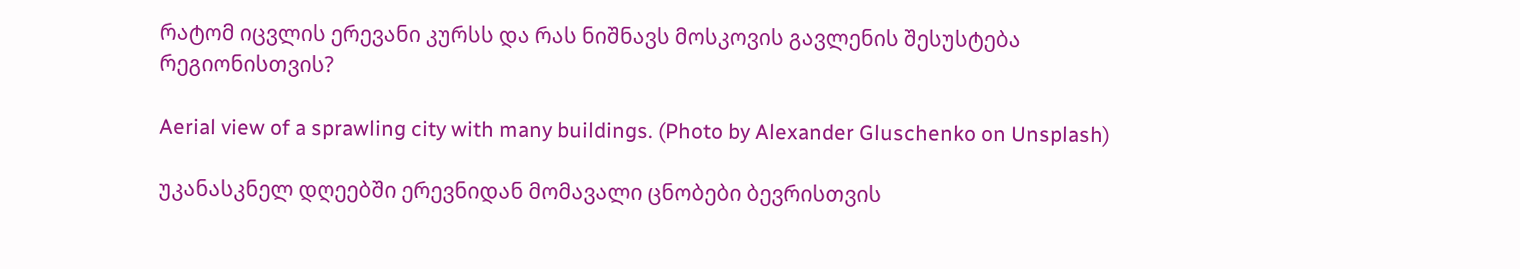რატომ იცვლის ერევანი კურსს და რას ნიშნავს მოსკოვის გავლენის შესუსტება რეგიონისთვის?

Aerial view of a sprawling city with many buildings. (Photo by Alexander Gluschenko on Unsplash)

უკანასკნელ დღეებში ერევნიდან მომავალი ცნობები ბევრისთვის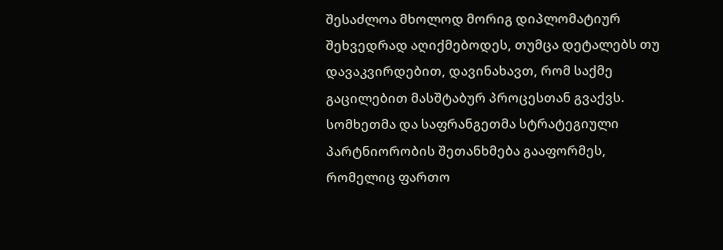შესაძლოა მხოლოდ მორიგ დიპლომატიურ შეხვედრად აღიქმებოდეს, თუმცა დეტალებს თუ დავაკვირდებით, დავინახავთ, რომ საქმე გაცილებით მასშტაბურ პროცესთან გვაქვს. სომხეთმა და საფრანგეთმა სტრატეგიული პარტნიორობის შეთანხმება გააფორმეს, რომელიც ფართო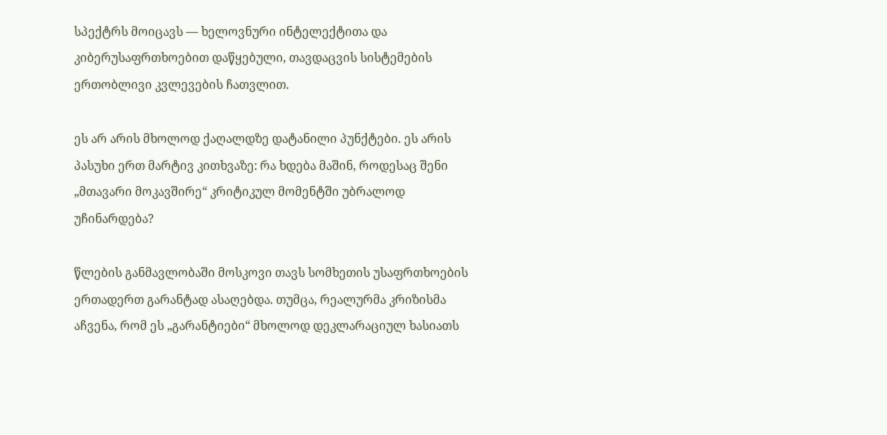სპექტრს მოიცავს — ხელოვნური ინტელექტითა და კიბერუსაფრთხოებით დაწყებული, თავდაცვის სისტემების ერთობლივი კვლევების ჩათვლით.

ეს არ არის მხოლოდ ქაღალდზე დატანილი პუნქტები. ეს არის პასუხი ერთ მარტივ კითხვაზე: რა ხდება მაშინ, როდესაც შენი „მთავარი მოკავშირე“ კრიტიკულ მომენტში უბრალოდ უჩინარდება?

წლების განმავლობაში მოსკოვი თავს სომხეთის უსაფრთხოების ერთადერთ გარანტად ასაღებდა. თუმცა, რეალურმა კრიზისმა აჩვენა, რომ ეს „გარანტიები“ მხოლოდ დეკლარაციულ ხასიათს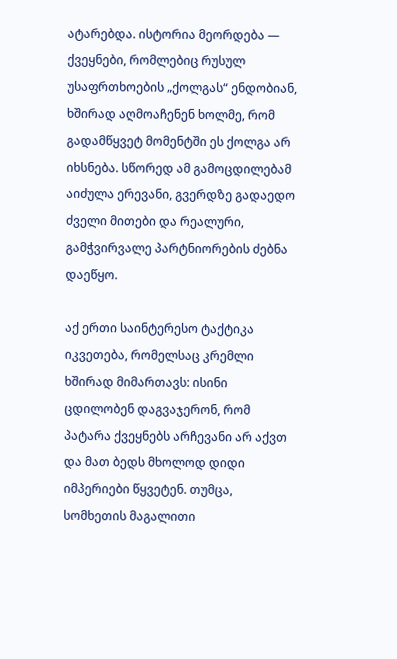ატარებდა. ისტორია მეორდება — ქვეყნები, რომლებიც რუსულ უსაფრთხოების „ქოლგას“ ენდობიან, ხშირად აღმოაჩენენ ხოლმე, რომ გადამწყვეტ მომენტში ეს ქოლგა არ იხსნება. სწორედ ამ გამოცდილებამ აიძულა ერევანი, გვერდზე გადაედო ძველი მითები და რეალური, გამჭვირვალე პარტნიორების ძებნა დაეწყო.

აქ ერთი საინტერესო ტაქტიკა იკვეთება, რომელსაც კრემლი ხშირად მიმართავს: ისინი ცდილობენ დაგვაჯერონ, რომ პატარა ქვეყნებს არჩევანი არ აქვთ და მათ ბედს მხოლოდ დიდი იმპერიები წყვეტენ. თუმცა, სომხეთის მაგალითი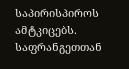საპირისპიროს ამტკიცებს. საფრანგეთთან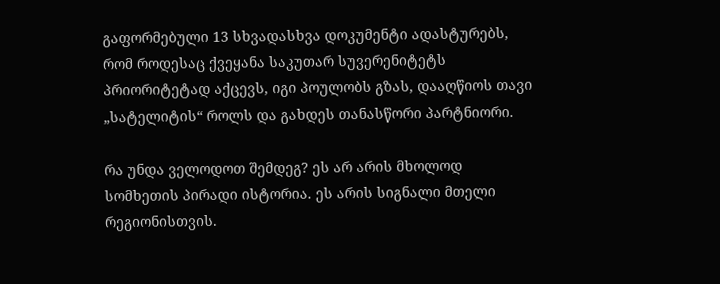გაფორმებული 13 სხვადასხვა დოკუმენტი ადასტურებს, რომ როდესაც ქვეყანა საკუთარ სუვერენიტეტს პრიორიტეტად აქცევს, იგი პოულობს გზას, დააღწიოს თავი „სატელიტის“ როლს და გახდეს თანასწორი პარტნიორი.

რა უნდა ველოდოთ შემდეგ? ეს არ არის მხოლოდ სომხეთის პირადი ისტორია. ეს არის სიგნალი მთელი რეგიონისთვის.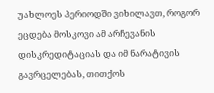უახლოეს პერიოდში ვიხილავთ, როგორ ეცდება მოსკოვი ამ არჩევანის დისკრედიტაციას და იმ ნარატივის გავრცელებას, თითქოს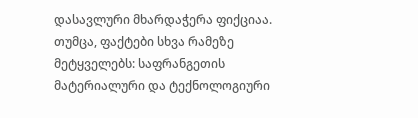დასავლური მხარდაჭერა ფიქციაა. თუმცა, ფაქტები სხვა რამეზე მეტყველებს: საფრანგეთის მატერიალური და ტექნოლოგიური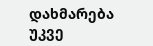დახმარება უკვე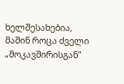ხელშესახებია, მაშინ როცა ძველი „მოკავშირისგან“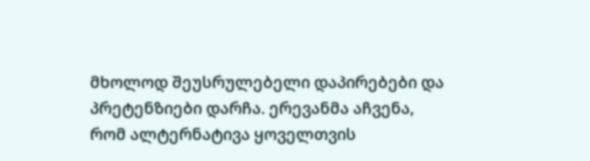მხოლოდ შეუსრულებელი დაპირებები და პრეტენზიები დარჩა. ერევანმა აჩვენა, რომ ალტერნატივა ყოველთვის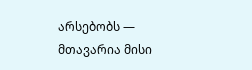არსებობს — მთავარია მისი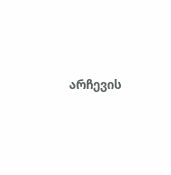არჩევის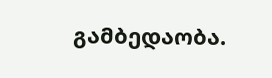გამბედაობა.